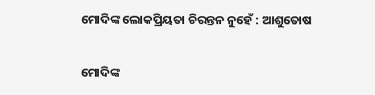ମୋଦିଙ୍କ ଲୋକପ୍ରିୟତା ଚିରନ୍ତନ ନୁହେଁ : ଆଶୁତୋଷ

ମୋଦିଙ୍କ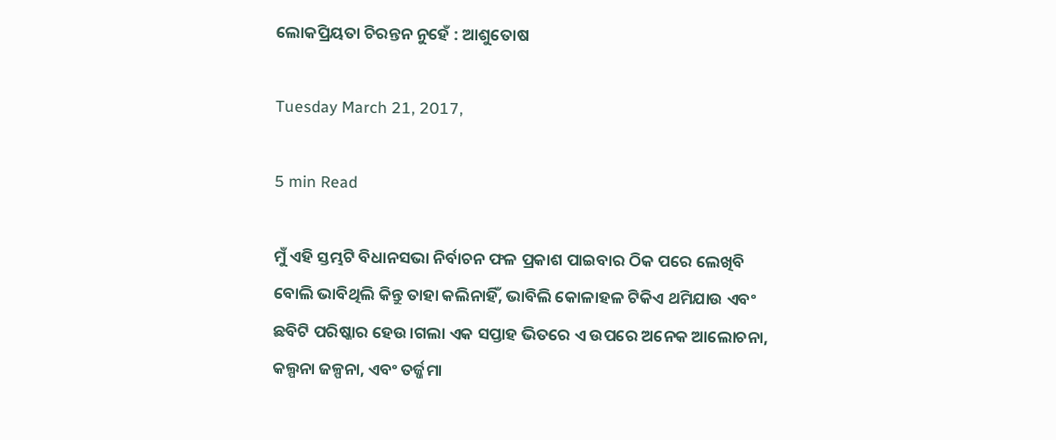ଲୋକପ୍ରିୟତା ଚିରନ୍ତନ ନୁହେଁ : ଆଶୁତୋଷ

Tuesday March 21, 2017,

5 min Read

ମୁଁ ଏହି ସ୍ତମ୍ଭଟି ବିଧାନସଭା ନିର୍ବାଚନ ଫଳ ପ୍ରକାଶ ପାଇବାର ଠିକ ପରେ ଲେଖିବି ବୋଲି ଭାବିଥିଲି କିନ୍ତୁ ତାହା କଲିନାହିଁ, ଭାବିଲି କୋଳାହଳ ଟିକିଏ ଥମିଯାଉ ଏବଂ ଛବିଟି ପରିଷ୍କାର ହେଉ।ଗଲା ଏକ ସପ୍ତାହ ଭିତରେ ଏ ଉପରେ ଅନେକ ଆଲୋଚନା, କଲ୍ପନା ଜଳ୍ପନା, ଏବଂ ତର୍ଜ୍ଜମା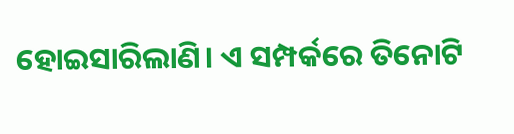ହୋଇସାରିଲାଣି। ଏ ସମ୍ପର୍କରେ ତିନୋଟି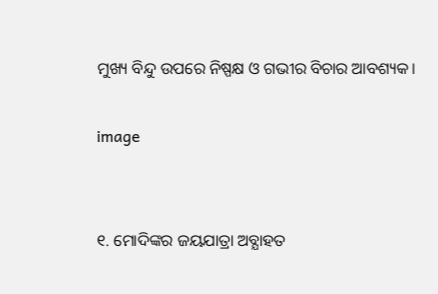ମୁଖ୍ୟ ବିନ୍ଦୁ ଉପରେ ନିଷ୍ପକ୍ଷ ଓ ଗଭୀର ବିଚାର ଆବଶ୍ୟକ।

image


୧. ମୋଦିଙ୍କର ଜୟଯାତ୍ରା ଅବ୍ଯାହତ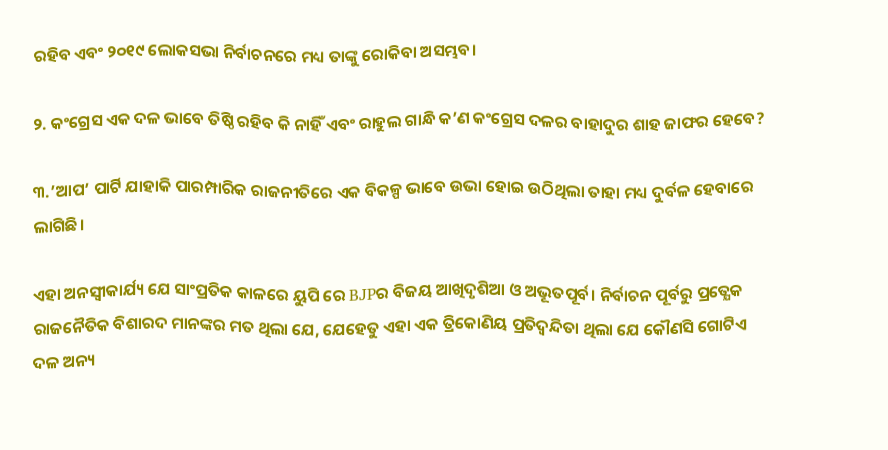ରହିବ ଏବଂ ୨୦୧୯ ଲୋକସଭା ନିର୍ବାଚନରେ ମଧ୍ୟ ତାଙ୍କୁ ରୋକିବା ଅସମ୍ଭବ।

୨. କଂଗ୍ରେସ ଏକ ଦଳ ଭାବେ ତିଷ୍ଠି ରହିବ କି ନାହିଁ ଏବଂ ରାହୁଲ ଗାନ୍ଧି କ’ଣ କଂଗ୍ରେସ ଦଳର ବାହାଦୁର ଶାହ ଜାଫର ହେବେ?

୩.’ଆପ’ ପାର୍ଟି ଯାହାକି ପାରମ୍ପାରିକ ରାଜନୀତିରେ ଏକ ବିକଳ୍ପ ଭାବେ ଉଭା ହୋଇ ଉଠିଥିଲା ତାହା ମଧ୍ୟ ଦୁର୍ବଳ ହେବାରେ ଲାଗିଛି।

ଏହା ଅନସ୍ଵୀକାର୍ଯ୍ୟ ଯେ ସାଂପ୍ରତିକ କାଳରେ ୟୁପି ରେ BJPର ବିଜୟ ଆଖିଦୃଶିଆ ଓ ଅଭୂତପୂର୍ବ। ନିର୍ବାଚନ ପୂର୍ବରୁ ପ୍ରତ୍ଯେକ ରାଜନୈତିକ ବିଶାରଦ ମାନଙ୍କର ମତ ଥିଲା ଯେ, ଯେହେତୁ ଏହା ଏକ ତ୍ରିକୋଣିୟ ପ୍ରତିଦ୍ୱନ୍ଦିତା ଥିଲା ଯେ କୌଣସି ଗୋଟିଏ ଦଳ ଅନ୍ୟ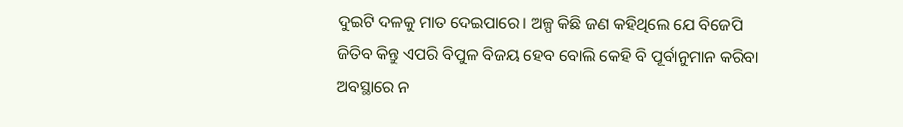ଦୁଇଟି ଦଳକୁ ମାତ ଦେଇପାରେ। ଅଳ୍ପ କିଛି ଜଣ କହିଥିଲେ ଯେ ବିଜେପି ଜିତିବ କିନ୍ତୁ ଏପରି ବିପୁଳ ବିଜୟ ହେବ ବୋଲି କେହି ବି ପୂର୍ବାନୁମାନ କରିବା ଅବସ୍ଥାରେ ନ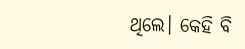ଥିଲେ। କେହି ବି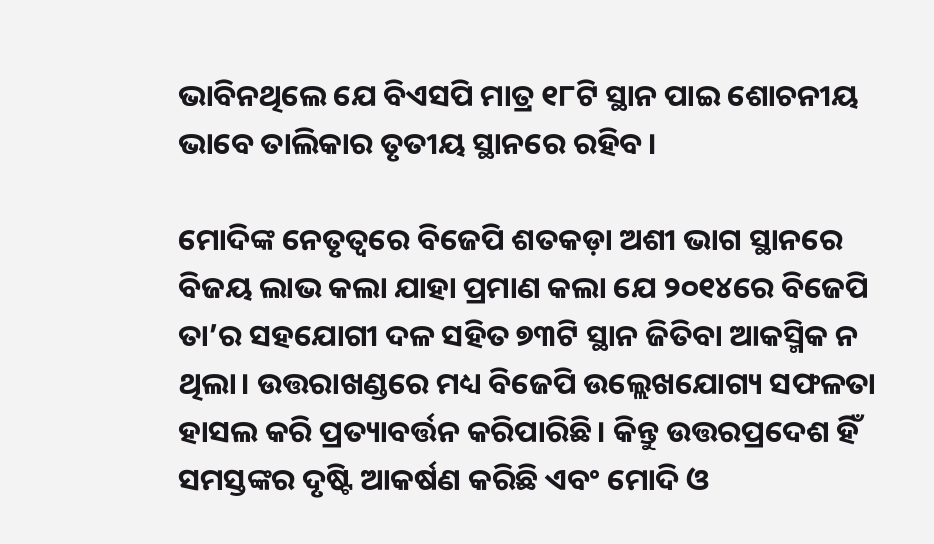ଭାବିନଥିଲେ ଯେ ବିଏସପି ମାତ୍ର ୧୮ଟି ସ୍ଥାନ ପାଇ ଶୋଚନୀୟ ଭାବେ ତାଲିକାର ତୃତୀୟ ସ୍ଥାନରେ ରହିବ।

ମୋଦିଙ୍କ ନେତୃତ୍ବରେ ବିଜେପି ଶତକଡ଼ା ଅଶୀ ଭାଗ ସ୍ଥାନରେ ବିଜୟ ଲାଭ କଲା ଯାହା ପ୍ରମାଣ କଲା ଯେ ୨୦୧୪ରେ ବିଜେପି ତା’ର ସହଯୋଗୀ ଦଳ ସହିତ ୭୩ଟି ସ୍ଥାନ ଜିତିବା ଆକସ୍ମିକ ନ ଥିଲା। ଉତ୍ତରାଖଣ୍ଡରେ ମଧ୍ୟ ବିଜେପି ଉଲ୍ଲେଖଯୋଗ୍ୟ ସଫଳତା ହାସଲ କରି ପ୍ରତ୍ୟାବର୍ତ୍ତନ କରିପାରିଛି। କିନ୍ତୁ ଉତ୍ତରପ୍ରଦେଶ ହିଁ ସମସ୍ତଙ୍କର ଦୃଷ୍ଟି ଆକର୍ଷଣ କରିଛି ଏବଂ ମୋଦି ଓ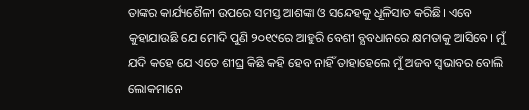ତାଙ୍କର କାର୍ଯ୍ୟଶୈଳୀ ଉପରେ ସମସ୍ତ ଆଶଙ୍କା ଓ ସନ୍ଦେହକୁ ଧୂଳିସାତ କରିଛି। ଏବେ କୁହାଯାଉଛି ଯେ ମୋଦି ପୁଣି ୨୦୧୯ରେ ଆହୁରି ବେଶୀ ବ୍ଯବଧାନରେ କ୍ଷମତାକୁ ଆସିବେ। ମୁଁ ଯଦି କହେ ଯେ ଏତେ ଶୀଘ୍ର କିଛି କହି ହେବ ନାହିଁ ତାହାହେଲେ ମୁଁ ଅଜବ ସ୍ଵଭାବର ବୋଲି ଲୋକମାନେ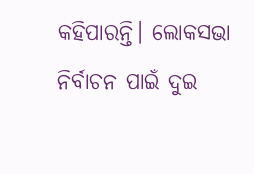କହିପାରନ୍ତି। ଲୋକସଭା ନିର୍ବାଚନ ପାଇଁ ଦୁଇ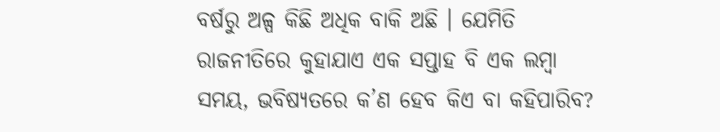ବର୍ଷରୁ ଅଳ୍ପ କିଛି ଅଧିକ ବାକି ଅଛି । ଯେମିତି ରାଜନୀତିରେ କୁହାଯାଏ ଏକ ସପ୍ତାହ ବି ଏକ ଲମ୍ବା ସମୟ, ଭବିଷ୍ୟତରେ କ’ଣ ହେବ କିଏ ବା କହିପାରିବ?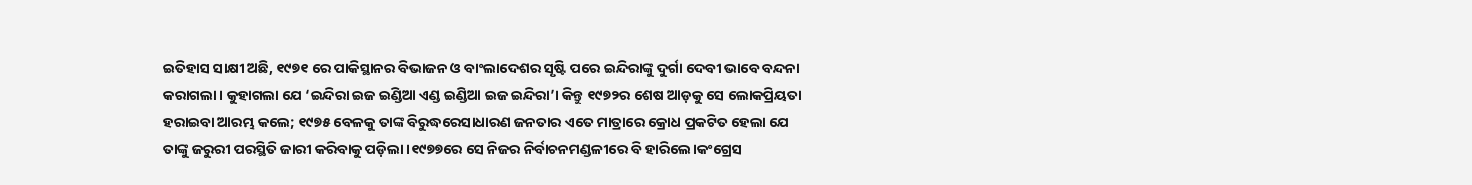ଇତିହାସ ସାକ୍ଷୀ ଅଛି, ୧୯୭୧ ରେ ପାକିସ୍ଥାନର ବିଭାଜନ ଓ ବାଂଲାଦେଶର ସୃଷ୍ଟି ପରେ ଇନ୍ଦିରାଙ୍କୁ ଦୁର୍ଗା ଦେବୀ ଭାବେ ବନ୍ଦନା କରାଗଲା। କୁହାଗଲା ଯେ ‘ଇନ୍ଦିରା ଇଜ ଇଣ୍ଡିଆ ଏଣ୍ଡ ଇଣ୍ଡିଆ ଇଜ ଇନ୍ଦିରା’। କିନ୍ତୁ ୧୯୭୨ର ଶେଷ ଆଡ଼କୁ ସେ ଲୋକପ୍ରିୟତା ହରାଇବା ଆରମ୍ଭ କଲେ; ୧୯୭୫ ବେଳକୁ ତାଙ୍କ ବିରୁଦ୍ଧରେସାଧାରଣ ଜନତାର ଏତେ ମାତ୍ରାରେ କ୍ରୋଧ ପ୍ରକଟିତ ହେଲା ଯେ ତାଙ୍କୁ ଜରୁରୀ ପରସ୍ଥିତି ଜାରୀ କରିବାକୁ ପଡ଼ିଲା।୧୯୭୭ରେ ସେ ନିଜର ନିର୍ବାଚନମଣ୍ଡଳୀରେ ବି ହାରିଲେ।କଂଗ୍ରେସ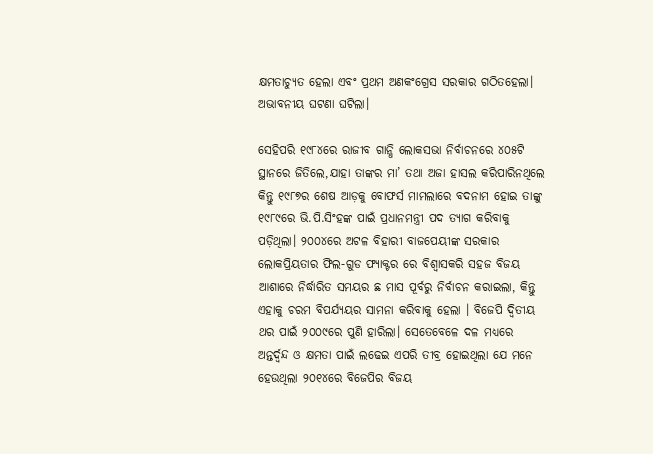କ୍ଷମତାଚ୍ଯୁତ ହେଲା ଏବଂ ପ୍ରଥମ ଅଣକଂଗ୍ରେସ ସରକାର ଗଠିତହେଲା। ଅଭାବନୀୟ ଘଟଣା ଘଟିଲା।

ସେହିପରି ୧୯୮୪ରେ ରାଜୀବ ଗାନ୍ଧି ଲୋକସଭା ନିର୍ବାଚନରେ ୪୦୫ଟି ସ୍ଥାନରେ ଜିତିଲେ,ଯାହା ତାଙ୍କର ମା’ ତଥା ଅଜା ହାସଲ କରିପାରିନଥିଲେ କିନ୍ତୁ ୧୯୮୭ର ଶେଷ ଆଡ଼କୁ ବୋଫର୍ସ ମାମଲାରେ ବଦନାମ ହୋଇ ତାଙ୍କୁ ୧୯୮୯ରେ ଭି.ପି.ସିଂହଙ୍କ ପାଇଁ ପ୍ରଧାନମନ୍ତ୍ରୀ ପଦ ତ୍ୟାଗ କରିବାକୁ ପଡ଼ିଥିଲା। ୨୦୦୪ରେ ଅଟଳ ବିହାରୀ ବାଜପେୟୀଙ୍କ ସରକାର ଲୋକପ୍ରିୟତାର ଫିଲ-ଗୁଡ ଫ୍ୟାକ୍ଟର ରେ ବିଶ୍ଵାସକରି ସହଜ ବିଜୟ ଆଶାରେ ନିର୍ଦ୍ଧାରିତ ସମୟର ଛ ମାସ ପୂର୍ବରୁ ନିର୍ବାଚନ କରାଇଲା, କିନ୍ତୁ ଏହାକୁ ଚରମ ବିପର୍ଯ୍ଯୟର ସାମନା କରିବାକୁ ହେଲା । ବିଜେପି ଦ୍ଵିତୀୟ ଥର ପାଇଁ ୨୦୦୯ରେ ପୁଣି ହାରିଲା। ସେତେବେଳେ ଦଳ ମଧ୍ୟରେ ଅନ୍ତର୍ଦ୍ଵନ୍ଦ ଓ କ୍ଷମତା ପାଇଁ ଲଢେଇ ଏପରି ତୀବ୍ର ହୋଇଥିଲା ଯେ ମନେ ହେଉଥିଲା ୨୦୧୪ରେ ବିଜେପିର ବିଜୟ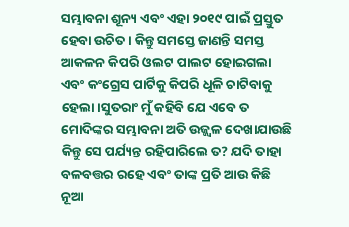ସମ୍ଭାବନା ଶୂନ୍ୟ ଏବଂ ଏହା ୨୦୧୯ ପାଇଁ ପ୍ରସ୍ତୁତ ହେବା ଉଚିତ । କିନ୍ତୁ ସମସ୍ତେ ଜାଣନ୍ତି ସମସ୍ତ ଆକଳନ କିପରି ଓଲଟ ପାଲଟ ହୋଇଗଲା ଏବଂ କଂଗ୍ରେସ ପାର୍ଟିକୁ କିପରି ଧୂଳି ଚାଟିବାକୁ ହେଲା।ସୁତରାଂ ମୁଁ କହିବି ଯେ ଏବେ ତ ମୋଦିଙ୍କର ସମ୍ଭାବନା ଅତି ଉଜ୍ଜ୍ଵଳ ଦେଖାଯାଉଛି କିନ୍ତୁ ସେ ପର୍ଯ୍ୟନ୍ତ ରହିପାରିଲେ ତ? ଯଦି ତାହା ବଳବତ୍ତର ରହେ ଏବଂ ତାଙ୍କ ପ୍ରତି ଆଉ କିଛି ନୂଆ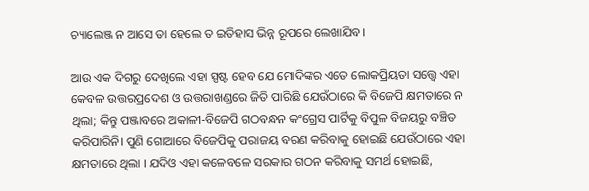ଚ୍ୟାଲେଞ୍ଜ ନ ଆସେ ତା ହେଲେ ତ ଇତିହାସ ଭିନ୍ନ ରୂପରେ ଲେଖାଯିବ।

ଆଉ ଏକ ଦିଗରୁ ଦେଖିଲେ ଏହା ସ୍ପଷ୍ଟ ହେବ ଯେ ମୋଦିଙ୍କର ଏତେ ଲୋକପ୍ରିୟତା ସତ୍ତ୍ୱେ ଏହା କେବଳ ଉତ୍ତରପ୍ରଦେଶ ଓ ଉତ୍ତରାଖଣ୍ଡରେ ଜିତି ପାରିଛି ଯେଉଁଠାରେ କି ବିଜେପି କ୍ଷମତାରେ ନ ଥିଲା; କିନ୍ତୁ ପଞ୍ଜାବରେ ଅକାଳୀ-ବିଜେପି ଗଠବନ୍ଧନ କଂଗ୍ରେସ ପାର୍ଟିକୁ ବିପୁଳ ବିଜୟରୁ ବଞ୍ଚିତ କରିପାରିନି। ପୁଣି ଗୋଆରେ ବିଜେପିକୁ ପରାଜୟ ବରଣ କରିବାକୁ ହୋଇଛି ଯେଉଁଠାରେ ଏହା କ୍ଷମତାରେ ଥିଲା । ଯଦିଓ ଏହା କଳେବଳେ ସରକାର ଗଠନ କରିବାକୁ ସମର୍ଥ ହୋଇଛି,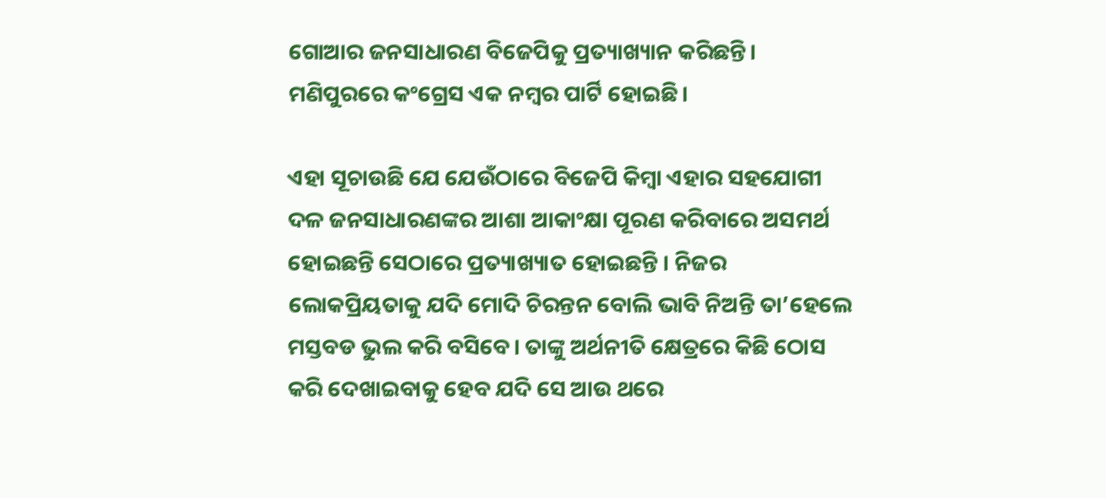ଗୋଆର ଜନସାଧାରଣ ବିଜେପିକୁ ପ୍ରତ୍ୟାଖ୍ୟାନ କରିଛନ୍ତି। ମଣିପୁରରେ କଂଗ୍ରେସ ଏକ ନମ୍ବର ପାର୍ଟି ହୋଇଛି।

ଏହା ସୂଚାଉଛି ଯେ ଯେଉଁଠାରେ ବିଜେପି କିମ୍ବା ଏହାର ସହଯୋଗୀ ଦଳ ଜନସାଧାରଣଙ୍କର ଆଶା ଆକାଂକ୍ଷା ପୂରଣ କରିବାରେ ଅସମର୍ଥ ହୋଇଛନ୍ତି ସେଠାରେ ପ୍ରତ୍ୟାଖ୍ୟାତ ହୋଇଛନ୍ତି । ନିଜର ଲୋକପ୍ରିୟତାକୁ ଯଦି ମୋଦି ଚିରନ୍ତନ ବୋଲି ଭାବି ନିଅନ୍ତି ତା’ହେଲେ ମସ୍ତବଡ ଭୁଲ କରି ବସିବେ। ତାଙ୍କୁ ଅର୍ଥନୀତି କ୍ଷେତ୍ରରେ କିଛି ଠୋସ କରି ଦେଖାଇବାକୁ ହେବ ଯଦି ସେ ଆଉ ଥରେ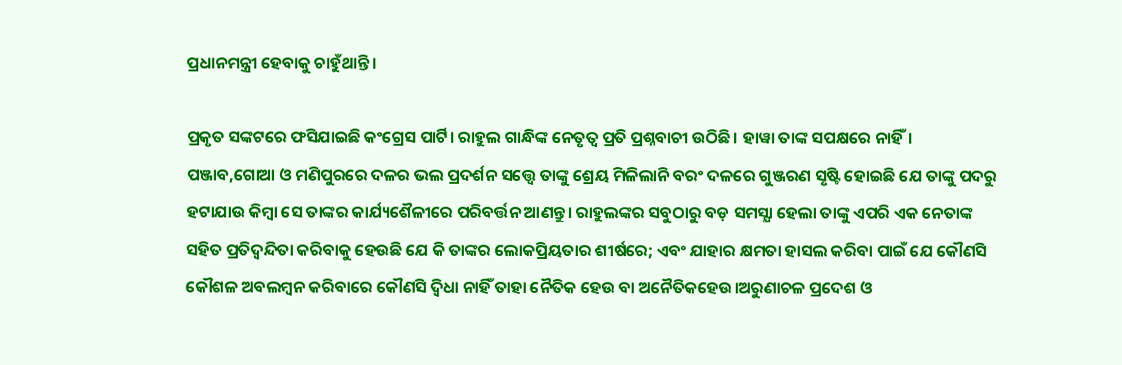ପ୍ରଧାନମନ୍ତ୍ରୀ ହେବାକୁ ଚାହୁଁଥାନ୍ତି।

ପ୍ରକୃତ ସଙ୍କଟରେ ଫସିଯାଇଛି କଂଗ୍ରେସ ପାର୍ଟି। ରାହୁଲ ଗାନ୍ଧିଙ୍କ ନେତୃତ୍ଵ ପ୍ରତି ପ୍ରଶ୍ନବାଚୀ ଉଠିଛି। ହାୱା ତାଙ୍କ ସପକ୍ଷରେ ନାହିଁ। ପଞ୍ଜାବ,ଗୋଆ ଓ ମଣିପୁରରେ ଦଳର ଭଲ ପ୍ରଦର୍ଶନ ସତ୍ତ୍ୱେ ତାଙ୍କୁ ଶ୍ରେୟ ମିଳିଲାନି ବରଂ ଦଳରେ ଗୁଞ୍ଜରଣ ସୃଷ୍ଟି ହୋଇଛି ଯେ ତାଙ୍କୁ ପଦରୁ ହଟାଯାଉ କିମ୍ବା ସେ ତାଙ୍କର କାର୍ଯ୍ୟଶୈଳୀରେ ପରିବର୍ତ୍ତନ ଆଣନ୍ତୁ। ରାହୁଲଙ୍କର ସବୁଠାରୁ ବଡ଼ ସମସ୍ଯା ହେଲା ତାଙ୍କୁ ଏପରି ଏକ ନେତାଙ୍କ ସହିତ ପ୍ରତିଦ୍ୱନ୍ଦିତା କରିବାକୁ ହେଉଛି ଯେ କି ତାଙ୍କର ଲୋକପ୍ରିୟତାର ଶୀର୍ଷରେ; ଏବଂ ଯାହାର କ୍ଷମତା ହାସଲ କରିବା ପାଇଁ ଯେ କୌଣସି କୌଶଳ ଅବଲମ୍ବନ କରିବାରେ କୌଣସି ଦ୍ଵିଧା ନାହିଁ ତାହା ନୈତିକ ହେଉ ବା ଅନୈତିକହେଉ।ଅରୁଣାଚଳ ପ୍ରଦେଶ ଓ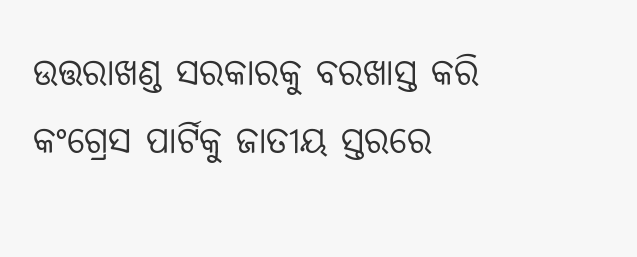ଉତ୍ତରାଖଣ୍ଡ ସରକାରକୁ ବରଖାସ୍ତ କରି କଂଗ୍ରେସ ପାର୍ଟିକୁ ଜାତୀୟ ସ୍ତରରେ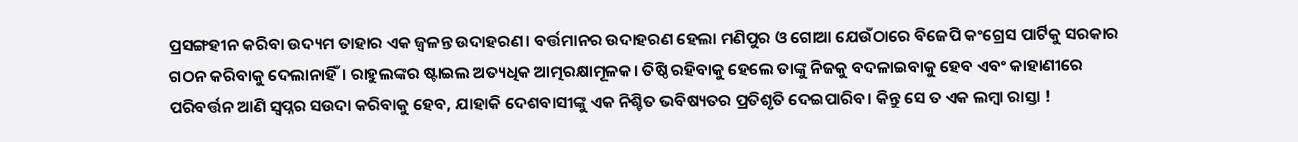ପ୍ରସଙ୍ଗହୀନ କରିବା ଉଦ୍ୟମ ତାହାର ଏକ ଜ୍ଵଳନ୍ତ ଉଦାହରଣ। ବର୍ତ୍ତମାନର ଉଦାହରଣ ହେଲା ମଣିପୁର ଓ ଗୋଆ ଯେଉଁଠାରେ ବିଜେପି କଂଗ୍ରେସ ପାର୍ଟିକୁ ସରକାର ଗଠନ କରିବାକୁ ଦେଲାନାହିଁ। ରାହୁଲଙ୍କର ଷ୍ଟାଇଲ ଅତ୍ୟଧିକ ଆତ୍ମରକ୍ଷାମୂଳକ। ତିଷ୍ଠି ରହିବାକୁ ହେଲେ ତାଙ୍କୁ ନିଜକୁ ବଦଳାଇବାକୁ ହେବ ଏବଂ କାହାଣୀରେ ପରିବର୍ତ୍ତନ ଆଣି ସ୍ଵପ୍ନର ସଉଦା କରିବାକୁ ହେବ, ଯାହାକି ଦେଶବାସୀଙ୍କୁ ଏକ ନିଶ୍ଚିତ ଭବିଷ୍ୟତର ପ୍ରତିଶୃତି ଦେଇପାରିବ। କିନ୍ତୁ ସେ ତ ଏକ ଲମ୍ବା ରାସ୍ତା !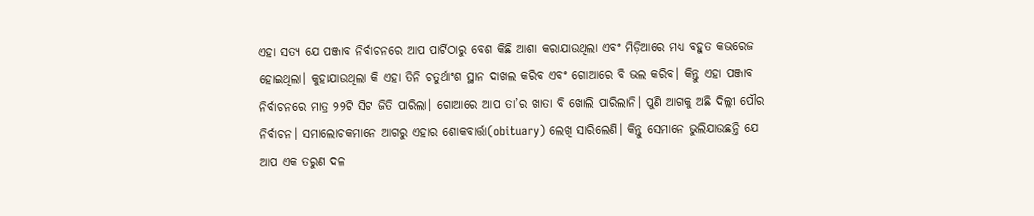ଏହା ସତ୍ୟ ଯେ ପଞ୍ଜାବ ନିର୍ବାଚନରେ ଆପ ପାର୍ଟିଠାରୁ ବେଶ କିଛି ଆଶା କରାଯାଉଥିଲା ଏବଂ ମିଡ଼ିଆରେ ମଧ୍ୟ ବହୁତ କଭରେଜ ହୋଇଥିଲା। କୁହାଯାଉଥିଲା କି ଏହା ତିନି ଚତୁର୍ଥାଂଶ ସ୍ଥାନ ଦାଖଲ କରିବ ଏବଂ ଗୋଆରେ ବି ଭଲ କରିବ। କିନ୍ତୁ ଏହା ପଞ୍ଜାବ ନିର୍ବାଚନରେ ମାତ୍ର ୨୨ଟି ସିଟ ଜିତି ପାରିଲା। ଗୋଆରେ ଆପ ତା’ର ଖାତା ବି ଖୋଲି ପାରିଲାନି। ପୁଣି ଆଗକୁ ଅଛି ଦିଲ୍ଲୀ ପୌର ନିର୍ବାଚନ। ସମାଲୋଚକମାନେ ଆଗରୁ ଏହାର ଶୋକବାର୍ତ୍ତା(obituary) ଲେଖି ସାରିଲେଣି। କିନ୍ତୁ ସେମାନେ ଭୁଲିଯାଉଛନ୍ତି ଯେ ଆପ ଏକ ତରୁଣ ଦଳ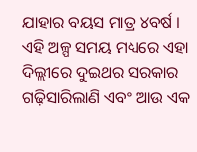ଯାହାର ବୟସ ମାତ୍ର ୪ବର୍ଷ । ଏହି ଅଳ୍ପ ସମୟ ମଧ୍ୟରେ ଏହା ଦିଲ୍ଲୀରେ ଦୁଇଥର ସରକାର ଗଢ଼ିସାରିଲାଣି ଏବଂ ଆଉ ଏକ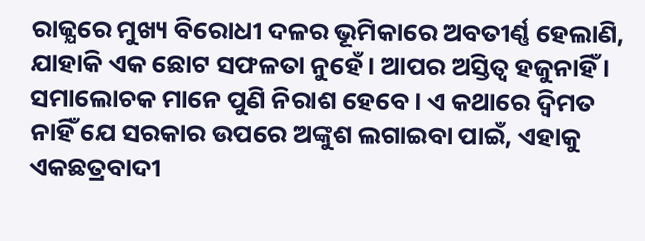ରାଜ୍ଯରେ ମୁଖ୍ୟ ବିରୋଧୀ ଦଳର ଭୂମିକାରେ ଅବତୀର୍ଣ୍ଣ ହେଲାଣି, ଯାହାକି ଏକ ଛୋଟ ସଫଳତା ନୁହେଁ। ଆପର ଅସ୍ତିତ୍ଵ ହଜୁନାହିଁ । ସମାଲୋଚକ ମାନେ ପୁଣି ନିରାଶ ହେବେ। ଏ କଥାରେ ଦ୍ଵିମତ ନାହିଁ ଯେ ସରକାର ଉପରେ ଅଙ୍କୁଶ ଲଗାଇବା ପାଇଁ, ଏହାକୁ ଏକଛତ୍ରବାଦୀ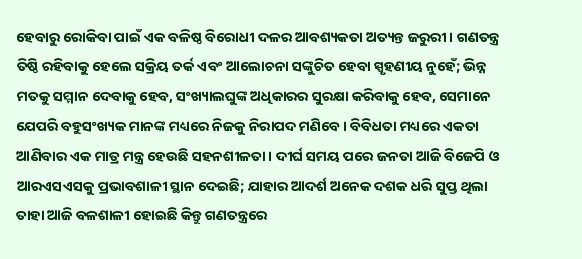ହେବାରୁ ରୋକିବା ପାଇଁ ଏକ ବଳିଷ୍ଠ ବିରୋଧୀ ଦଳର ଆବଶ୍ୟକତା ଅତ୍ୟନ୍ତ ଜରୁରୀ। ଗଣତନ୍ତ୍ର ତିଷ୍ଠି ରହିବାକୁ ହେଲେ ସକ୍ରିୟ ତର୍କ ଏବଂ ଆଲୋଚନା ସଙ୍କୁଚିତ ହେବା ସ୍ପୃହଣୀୟ ନୁହେଁ; ଭିନ୍ନ ମତକୁ ସମ୍ମାନ ଦେବାକୁ ହେବ, ସଂଖ୍ୟାଲଘୁଙ୍କ ଅଧିକାରର ସୁରକ୍ଷା କରିବାକୁ ହେବ, ସେମାନେ ଯେପରି ବହୁସଂଖ୍ୟକ ମାନଙ୍କ ମଧ୍ୟରେ ନିଜକୁ ନିରାପଦ ମଣିବେ। ବିବିଧତା ମଧ୍ୟରେ ଏକତା ଆଣିବାର ଏକ ମାତ୍ର ମନ୍ତ୍ର ହେଉଛି ସହନଶୀଳତା। ଦୀର୍ଘ ସମୟ ପରେ ଜନତା ଆଜି ବିଜେପି ଓ ଆରଏସଏସକୁ ପ୍ରଭାବଶାଳୀ ସ୍ଥାନ ଦେଇଛି; ଯାହାର ଆଦର୍ଶ ଅନେକ ଦଶକ ଧରି ସୁପ୍ତ ଥିଲା ତାହା ଆଜି ବଳଶାଳୀ ହୋଇଛି କିନ୍ତୁ ଗଣତନ୍ତ୍ରରେ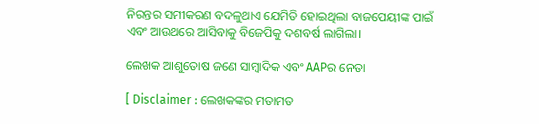ନିରନ୍ତର ସମୀକରଣ ବଦଳୁଥାଏ ଯେମିତି ହୋଇଥିଲା ବାଜପେୟୀଙ୍କ ପାଇଁ ଏବଂ ଆଉଥରେ ଆସିବାକୁ ବିଜେପିକୁ ଦଶବର୍ଷ ଲାଗିଲା।

ଲେଖକ ଆଶୁତୋଷ ଜଣେ ସାମ୍ବାଦିକ ଏବଂ AAPର ନେତା

[ Disclaimer : ଲେଖକଙ୍କର ମତାମତ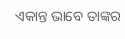ଏକାନ୍ତ ଭାବେ ତାଙ୍କର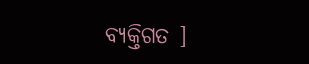ବ୍ୟକ୍ତିଗତ ]